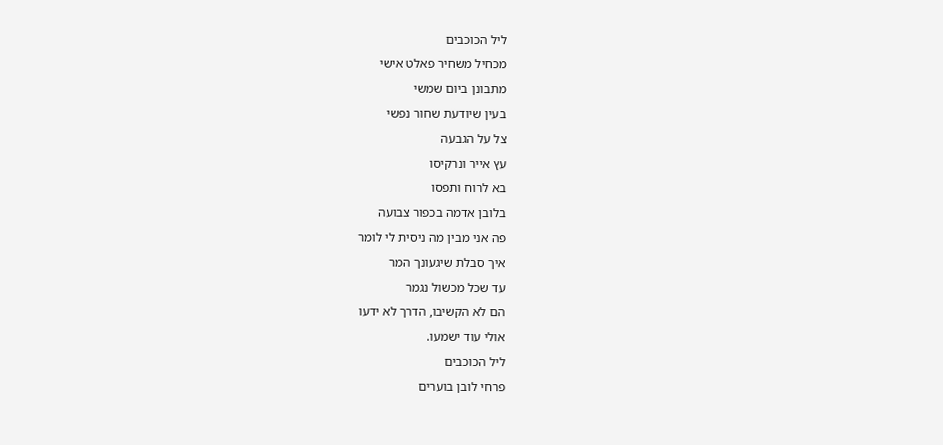ליל הכוכבים
מכחיל משחיר פאלט אישי
מתבונן ביום שמשי
בעין שיודעת שחור נפשי
צל על הגבעה
עץ אייר ונרקיסו
בא לרוח ותפסו
בלובן אדמה בכפור צבועה
פה אני מבין מה ניסית לי לומר
איך סבלת שיגעונך המר
עד שכל מכשול נגמר
הם לא הקשיבו, הדרך לא ידעו
אולי עוד ישמעו.
ליל הכוכבים
פרחי לובן בוערים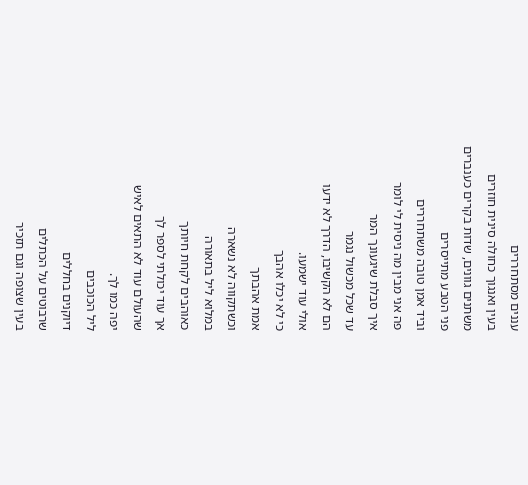עננים מסתחררים
בעין ואנגוך כחולה סינית חוזרים
משתנים גוונים, שדות בקרים כענברים
פני הטבע מתייסרים
וביד אמן טובה משתחררים
פה אני מבין מה ניסית לי לומר
איך סבלת שיגעונך המר
עד שכל מכשול נגמר
הם לא הקשיבו, הדרך לא ידעו
אולי עוד ישמעו.
כי לא יכלו אהבך
אמת אהבתך
וכשתקווה לא נשארה
במלוא ליל בתאורה
כאוהבים לקחת חיותך
אך עוד יכולתי לספר לך
שהעולם עוד לא התאים לאיש
יפה כמו לך.
ליל הכוכבים
דיוקנים בחללים
שרבוטים על הכתלים
בעין שצופה וגם תזכיר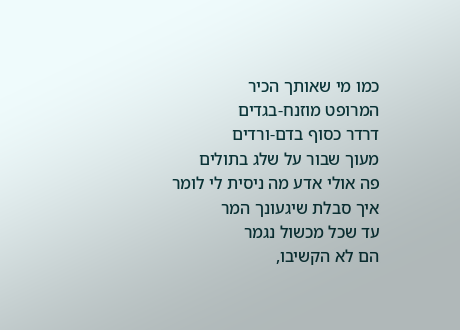כמו מי שאותך הכיר
המרופט מוזנח-בגדים
דרדר כסוף בדם-ורדים
מעוך שבור על שלג בתולים
פה אולי אדע מה ניסית לי לומר
איך סבלת שיגעונך המר
עד שכל מכשול נגמר
הם לא הקשיבו,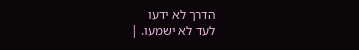הדרך לא ידעו
לעד לא ישמעו. |